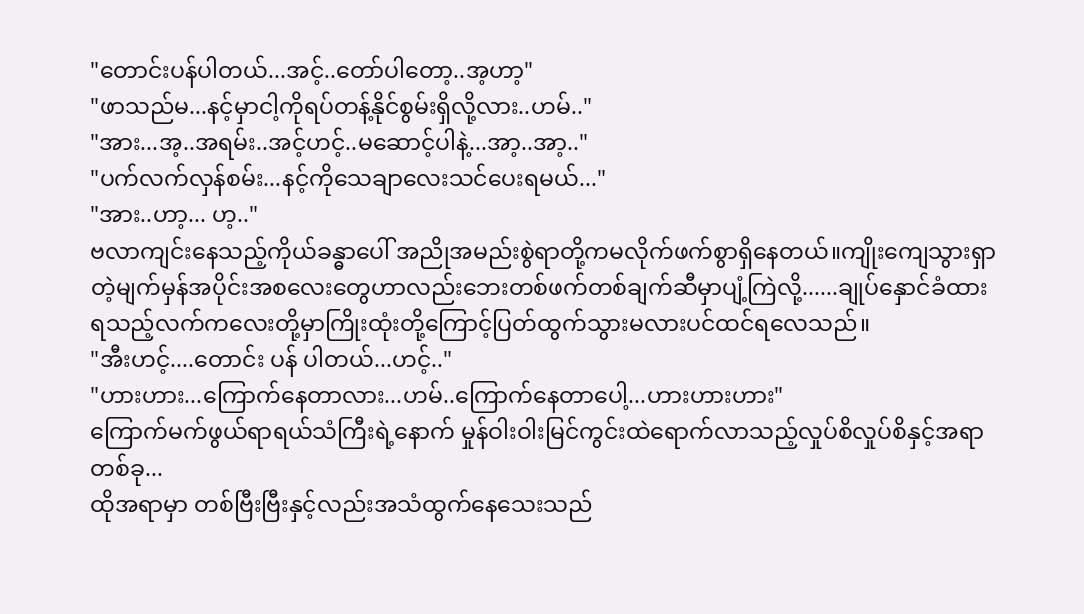"တောင်းပန်ပါတယ်...အင့်..တော်ပါတော့..အ့ဟာ့"
"ဖာသည်မ...နင့်မှာငါ့ကိုရပ်တန့်နိုင်စွမ်းရှိလို့လား..ဟမ်.."
"အား...အ့..အရမ်း..အင့်ဟင့်..မဆောင့်ပါနဲ့...အာ့..အာ့.."
"ပက်လက်လှန်စမ်း...နင့်ကိုသေချာလေးသင်ပေးရမယ်..."
"အား..ဟာ့... ဟ့.."
ဗလာကျင်းနေသည့်ကိုယ်ခန္ဓာပေါ် အညိုအမည်းစွဲရာတို့ကမလိုက်ဖက်စွာရှိနေတယ်။ကျိုးကျေသွားရှာတဲ့မျက်မှန်အပိုင်းအစလေးတွေဟာလည်းဘေးတစ်ဖက်တစ်ချက်ဆီမှာပျံ့ကြဲလို့......ချုပ်နှောင်ခံထားရသည့်လက်ကလေးတို့မှာကြိုးထုံးတို့ကြောင့်ပြတ်ထွက်သွားမလားပင်ထင်ရလေသည်။
"အီးဟင့်....တောင်း ပန် ပါတယ်...ဟင့်.."
"ဟားဟား...ကြောက်နေတာလား...ဟမ်..ကြောက်နေတာပေါ့...ဟားဟားဟား"
ကြောက်မက်ဖွယ်ရာရယ်သံကြီးရဲ့နောက် မှုန်ဝါးဝါးမြင်ကွင်းထဲရောက်လာသည့်လှုပ်စိလှုပ်စိနှင့်အရာတစ်ခု...
ထိုအရာမှာ တစ်ဗြီးဗြီးနှင့်လည်းအသံထွက်နေသေးသည်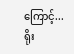ကြောင့်...ရိုး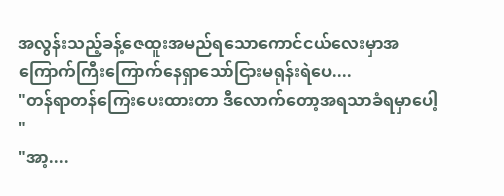အလွန်းသည့်ခန့်ဇေထူးအမည်ရသောကောင်ငယ်လေးမှာအကြောက်ကြီးကြောက်နေရှာသော်ငြားမရုန်းရဲပေ....
"တန်ရာတန်ကြေးပေးထားတာ ဒီလောက်တော့အရသာခံရမှာပေါ့ "
"အာ့....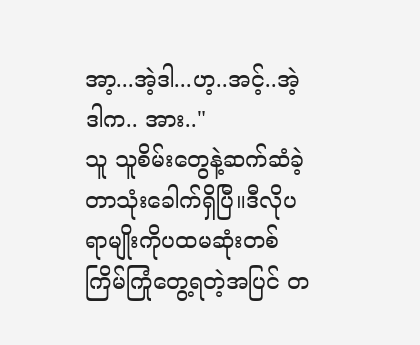အာ့...အဲ့ဒါ...ဟ့..အင့်..အဲ့ဒါက.. အား.."
သူ သူစိမ်းတွေနဲ့ဆက်ဆံခဲ့တာသုံးခေါက်ရှိပြီ။ဒီလိုပရာမျိုးကိုပထမဆုံးတစ်ကြိမ်ကြုံတွေ့ရတဲ့အပြင် တ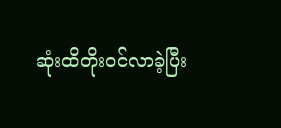ဆုံးထိတိုးဝင်လာခဲ့ပြီး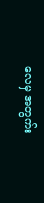လေမှ အတွက်း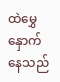ထဲမွှေနှောက်နေသည်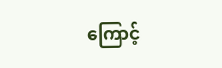ကြောင့်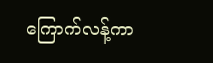ကြောက်လန့်ကာ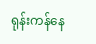ရုန်းကန်နေ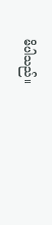မိပါသည်။